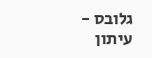גלובס - עיתון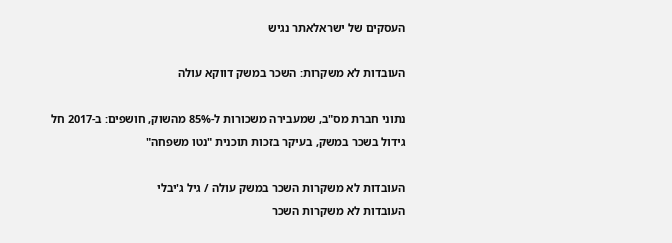העסקים של ישראלאתר נגיש

העובדות לא משקרות: השכר במשק דווקא עולה

נתוני חברת מס"ב, שמעבירה משכורות ל-85% מהשוק, חושפים: ב-2017 חל גידול בשכר במשק, בעיקר בזכות תוכנית "נטו משפחה"

העובדות לא משקרות השכר במשק עולה / גיל ג'יבלי
העובדות לא משקרות השכר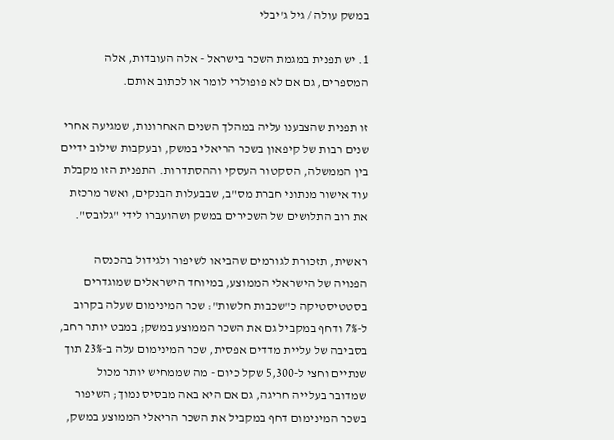במשק עולה / גיל ג'יבלי

1. יש תפנית במגמת השכר בישראל - אלה העובדות, אלה המספרים, גם אם לא פופולרי לומר או לכתוב אותם.

זו תפנית שהצבענו עליה במהלך השנים האחרונות, שמגיעה אחרי שנים רבות של קיפאון בשכר הריאלי במשק, ובעקבות שילוב ידיים בין הממשלה, הסקטור העסקי וההסתדרות. התפנית הזו מקבלת עוד אישור מנתוני חברת מס"ב, שבבעלות הבנקים, ואשר מרכזת את רוב התלושים של השכירים במשק ושהועברו לידי "גלובס".

ראשית, תזכורת לגורמים שהביאו לשיפור ולגידול בהכנסה הפנויה של הישראלי הממוצע, במיוחד הישראלים שמוגדרים בסטטיסטיקה כ"שכבות חלשות": שכר המינימום שעלה בקרוב ל-7% ודחף במקביל גם את השכר הממוצע במשק; במבט יותר רחב, בסביבה של עליית מדדים אפסית, שכר המינימום עלה ב-23% תוך שנתיים וחצי ל-5,300 שקל כיום - מה שממחיש יותר מכול שמדובר בעלייה חריגה, גם אם היא באה מבסיס נמוך; השיפור בשכר המינימום דחף במקביל את השכר הריאלי הממוצע במשק,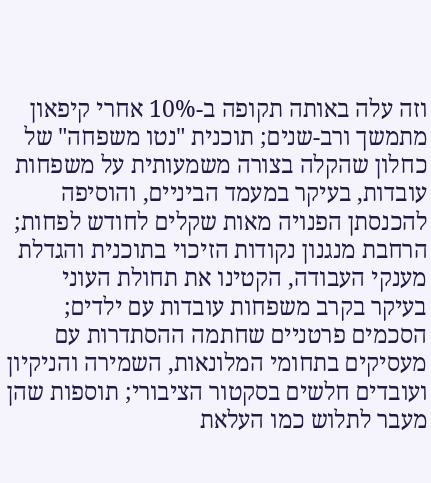וזה עלה באותה תקופה ב-10% אחרי קיפאון מתמשך ורב-שנים; תוכנית "נטו משפחה" של כחלון שהקלה בצורה משמעותית על משפחות עובדות, בעיקר במעמד הביניים, והוסיפה להכנסתן הפנויה מאות שקלים לחודש לפחות; הרחבת מנגנון נקודות הזיכוי בתוכנית והגדלת מענקי העבודה, הקטינו את תחולת העוני בעיקר בקרב משפחות עובדות עם ילדים; הסכמים פרטניים שחתמה ההסתדרות עם מעסיקים בתחומי המלונאות, השמירה והניקיון ועובדים חלשים בסקטור הציבורי; תוספות שהן מעבר לתלוש כמו העלאת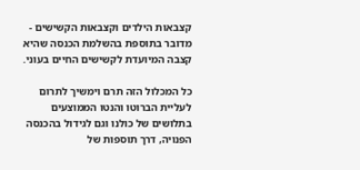קצבאות הילדים וקצבאות הקשישים - מדובר בתוספת בהשלמת הכנסה שהיא קצבה המיועדת לקשישים החיים בעוני.

כל המכלול הזה תרם וימשיך לתרום לעליית הברוטו והנטו הממוצעים בתלושים של כולנו וגם לגידול בהכנסה הפנויה, דרך תוספות של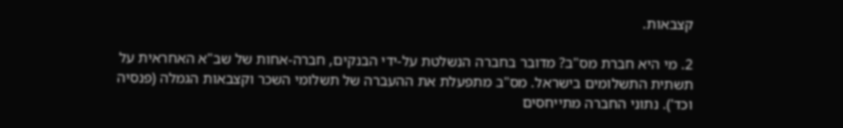קצבאות.

2. מי היא חברת מס"ב? מדובר בחברה הנשלטת על-ידי הבנקים, חברה-אחות של שב"א האחראית על תשתית התשלומים בישראל. מס"ב מתפעלת את ההעברה של תשלומי השכר וקצבאות הגמלה (פנסיה וכד'). נתוני החברה מתייחסים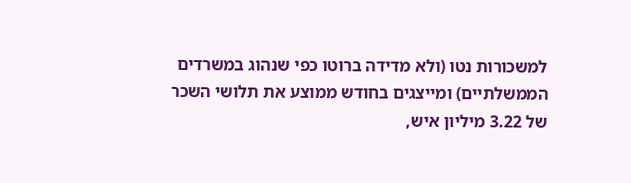למשכורות נטו (ולא מדידה ברוטו כפי שנהוג במשרדים הממשלתיים) ומייצגים בחודש ממוצע את תלושי השכר של 3.22 מיליון איש,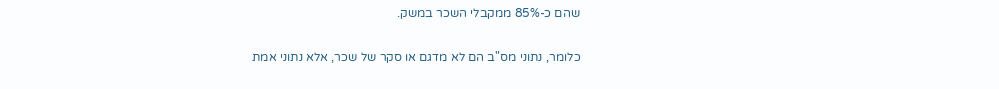שהם כ-85% ממקבלי השכר במשק.

כלומר, נתוני מס"ב הם לא מדגם או סקר של שכר, אלא נתוני אמת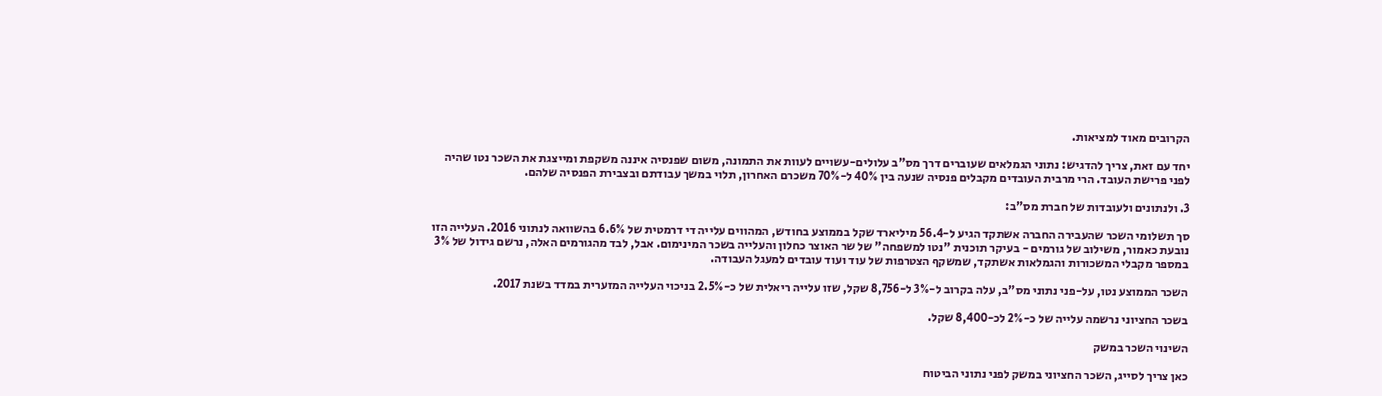הקרובים מאוד למציאות.

יחד עם זאת, צריך להדגיש: נתוני הגמלאים שעוברים דרך מס"ב עלולים-עשויים לעוות את התמונה, משום שפנסיה איננה משקפת ומייצגת את השכר נטו שהיה לפני פרישת העובד. הרי מרבית העובדים מקבלים פנסיה שנעה בין 40% ל-70% משכרם האחרון, תלוי במשך עבודתם ובצבירת הפנסיה שלהם.

3. ולנתונים ולעובדות של חברת מס"ב:

סך תשלומי השכר שהעבירה החברה אשתקד הגיע ל-56.4 מיליארד שקל בממוצע בחודש, המהווים עלייה די דרמטית של 6.6% בהשוואה לנתוני 2016. העלייה הזו נובעת כאמור, משילוב של גורמים - בעיקר תוכנית "נטו למשפחה" של שר האוצר כחלון והעלייה בשכר המינימום. אבל, לבד מהגורמים האלה, נרשם גידול של 3% במספר מקבלי המשכורות והגמלאות אשתקד, שמשקף הצטרפות של עוד ועוד עובדים למעגל העבודה.

השכר הממוצע נטו, על-פני נתוני מס"ב, עלה בקרוב ל-3% ל-8,756 שקל, שזו עלייה ריאלית של כ-2.5% בניכוי העלייה המזערית במדד בשנת 2017.

בשכר החציוני נרשמה עלייה של כ-2% לכ-8,400 שקל.

השינוי השכר במשק

כאן צריך לסייג, השכר החציוני במשק לפני נתוני הביטוח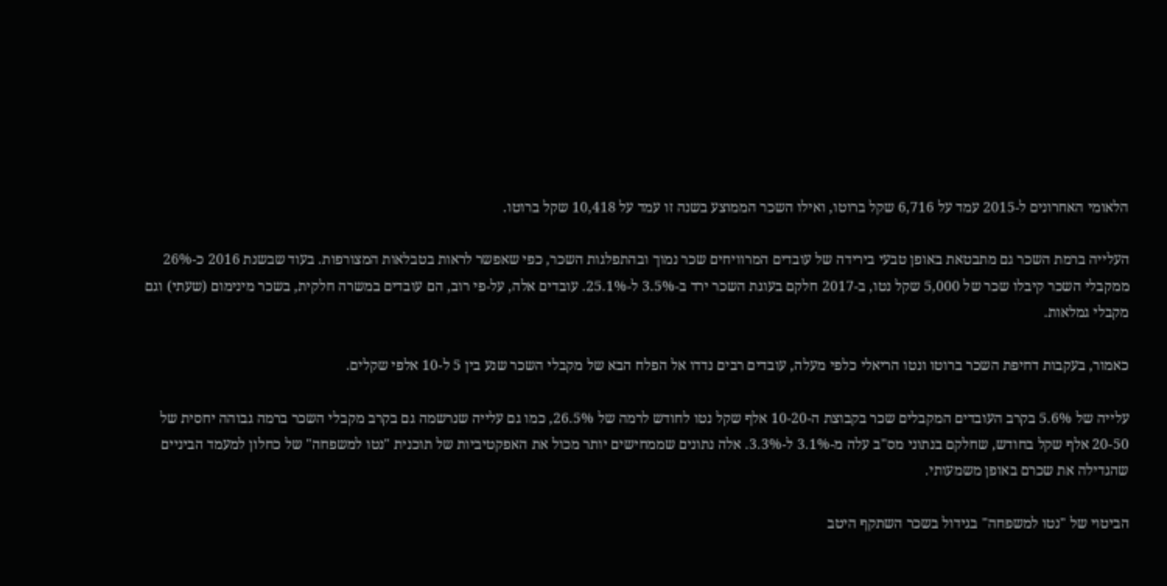הלאומי האחרונים ל-2015 עמד על 6,716 שקל ברוטו, ואילו השכר הממוצע בשנה זו עמד על 10,418 שקל ברוטו.

העלייה ברמת השכר גם מתבטאת באופן טבעי בירידה של עובדים המרוויחים שכר נמוך ובהתפלגות השכר, כפי שאפשר לראות בטבלאות המצורפות. בעוד שבשנת 2016 כ-26% ממקבלי השכר קיבלו שכר של 5,000 שקל נטו, ב-2017 חלקם בעוגת השכר ירד ב-3.5% ל-25.1%. עובדים אלה, על-פי רוב, הם עובדים במשרה חלקית, בשכר מינימום (שעתי) וגם מקבלי גמלאות.

כאמור, בעקבות דחיפת השכר ברוטו ונטו הריאלי כלפי מעלה, עובדים רבים נדדו אל הפלח הבא של מקבלי השכר שנע בין 5 ל-10 אלפי שקלים.

עלייה של 5.6% בקרב העובדים המקבלים שכר בקבוצת ה-10-20 אלף שקל נטו לחודש לרמה של 26.5%, כמו גם עלייה שנרשמה גם בקרב מקבלי השכר ברמה גבוהה יחסית של 20-50 אלף שקל בחודש, שחלקם בנתוני מס"ב עלה מ-3.1% ל-3.3%. אלה נתונים שממחישים יותר מכול את האפקטיביות של תוכנית "נטו למשפחה" של כחלון למעמד הביניים שהגדילה את שכרם באופן משמעותי.

הביטוי של "נטו למשפחה" בגידול בשכר השתקף היטב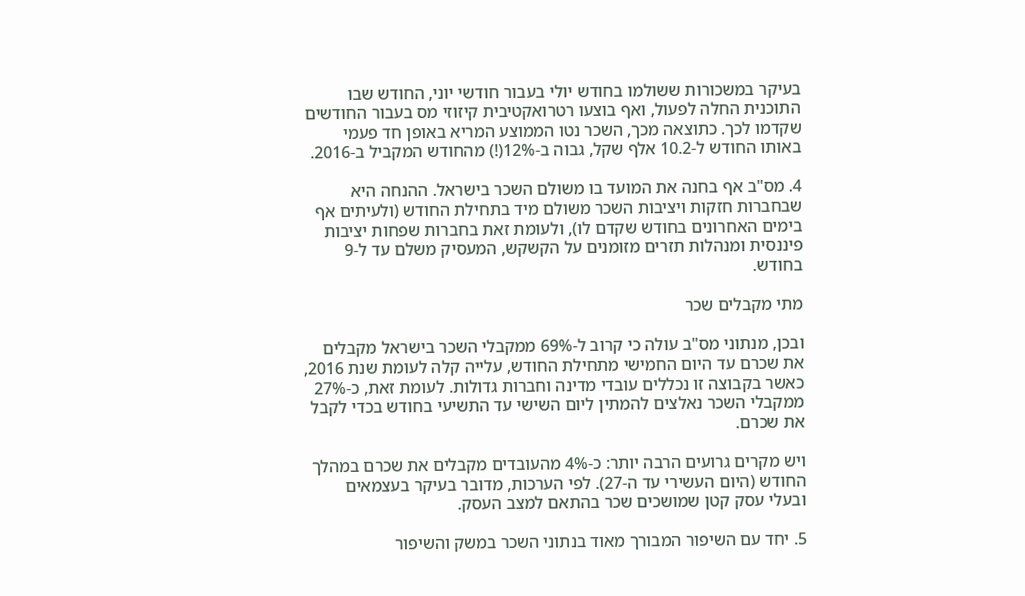בעיקר במשכורות ששולמו בחודש יולי בעבור חודשי יוני, החודש שבו התוכנית החלה לפעול, ואף בוצעו רטרואקטיבית קיזוזי מס בעבור החודשים שקדמו לכך. כתוצאה מכך, השכר נטו הממוצע המריא באופן חד פעמי באותו החודש ל-10.2 אלף שקל, גבוה ב-12%(!) מהחודש המקביל ב-2016.

4. מס"ב אף בחנה את המועד בו משולם השכר בישראל. ההנחה היא שבחברות חזקות ויציבות השכר משולם מיד בתחילת החודש (ולעיתים אף בימים האחרונים בחודש שקדם לו), ולעומת זאת בחברות שפחות יציבות פיננסית ומנהלות תזרים מזומנים על הקשקש, המעסיק משלם עד ל-9 בחודש.

מתי מקבלים שכר

ובכן, מנתוני מס"ב עולה כי קרוב ל-69% ממקבלי השכר בישראל מקבלים את שכרם עד היום החמישי מתחילת החודש, עלייה קלה לעומת שנת 2016, כאשר בקבוצה זו נכללים עובדי מדינה וחברות גדולות. לעומת זאת, כ-27% ממקבלי השכר נאלצים להמתין ליום השישי עד התשיעי בחודש בכדי לקבל את שכרם.

ויש מקרים גרועים הרבה יותר: כ-4% מהעובדים מקבלים את שכרם במהלך החודש (היום העשירי עד ה-27). לפי הערכות, מדובר בעיקר בעצמאים ובעלי עסק קטן שמושכים שכר בהתאם למצב העסק.

5. יחד עם השיפור המבורך מאוד בנתוני השכר במשק והשיפור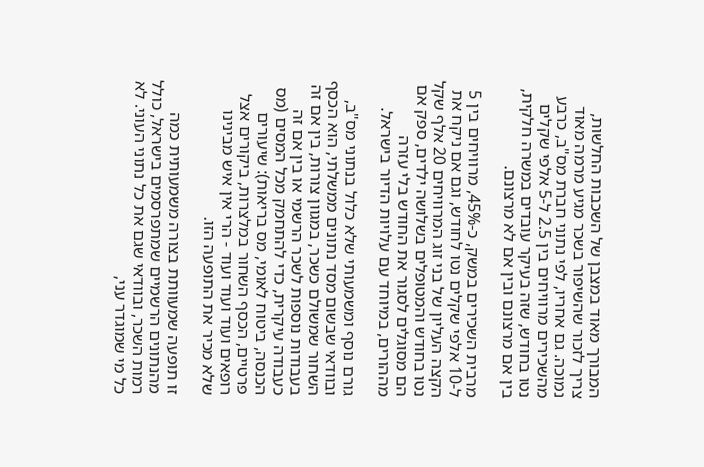המבורך מאוד במצבן של השכבות החלשות, צריך לזכור שהשיפור בשכר מגיע מרמה מאוד נמוכה. גם אחריו, לפי נתוני חברת מס"ב, כרבע מהשכירים מרוויחים בין 2.5 ל-5 אלפי שקלים נטו בחודש, שזה בעיקר עובדים במשרה חלקית, בין אם מרצונם ובין אם לא מרצונם.

מרבית השכירים במשק, כ-45%, מרוויחים בין 5 ל-10 אלפי שקלים נטו לחודש, וגם אם ניקח את הקצה העליון של בני זוג המרוויחים 20 אלף שקל נטו בחודש והמטופלים בשלושה ילדים, ספק אם הם מסוגלים לסגור את החודש בלי עזרה מההורים, במיוחד עם עלויות הדיור בישראל.

גורם נוסף ומשמעותי שלא כלול בנתוני מס"ב, ובוודאי שבשום מסד נתונים ממשלתי, הוא הכסף השחור שמשולם כשכר, במגוון צורות, בין אם זה בעבודות נוספות לשכר הרשמי או בין אם זה כעבודה עיקרית, כדי להתחמק מכל המסים (מס הכנסה, ביטוח לאומי, מס בריאות): שיעורים פרטיים, הכסף השחור במלצרות, ביקורים אצל רופאים ועוד ועוד ועוד - הרי אין איש מבינינו שלא מכיר את התופעה הזו.

זו תופעה שמעוותת בצורה משמעותית כמה מהנתונים הרשמיים שמתפרסמים בישראל, כולל רמות השכר, ובוודאי שגם את כל נתוני העוני. לא כל מי שמוגדר עני,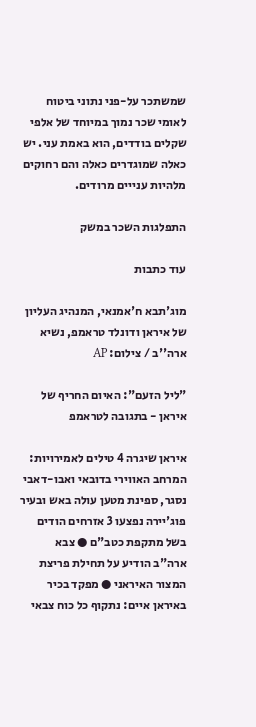שמשתכר על-פני נתוני ביטוח לאומי שכר נמוך במיוחד של אלפי שקלים בודדים, הוא באמת עני. יש כאלה שמוגדרים כאלה והם רחוקים מלהיות ענייים מרודים.

התפלגות השכר במשק

עוד כתבות

מוג'תבא ח'אמנאי, המנהיג העליון של איראן ודונלד טראמפ, נשיא ארה''ב / צילום: AP

"ליל הזעם": האיום החריף של איראן - בתגובה לטראמפ

איראן שיגרה 4 טילים לאמירויות: המרחב האווירי בדובאי ואבו-דאבי נסגר, ספינת מטען עולה באש ובעיר פוג'יירה נפצעו 3 אזרחים הודים בשל מתקפת כטב"ם ● צבא ארה"ב הודיע על תחילת פריצת המצור האיראני ● מפקד בכיר באיראן איים: נתקוף כל כוח צבאי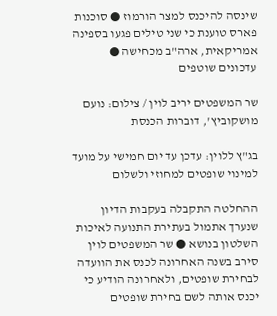שינסה להיכנס למצר הורמוז ● סוכנות פארס טוענת כי שני טילים פגעו בספינה אמריקאית, ארה"ב מכחישה ● עדכונים שוטפים

שר המשפטים יריב לוין / צילום: נועם מושקוביץ', דוברות הכנסת

בג"ץ ללוין: עדכן עד יום חמישי על מועד למינוי שופטים למחוזי ולשלום

ההחלטה התקבלה בעקבות הדיון שנערך אתמול בעתירת התנועה לאיכות השלטון בנושא ● שר המשפטים לוין סירב בשנה האחרונה לכנס את הוועדה לבחירת שופטים, ולאחרונה הודיע כי יכנס אותה לשם בחירת שופטים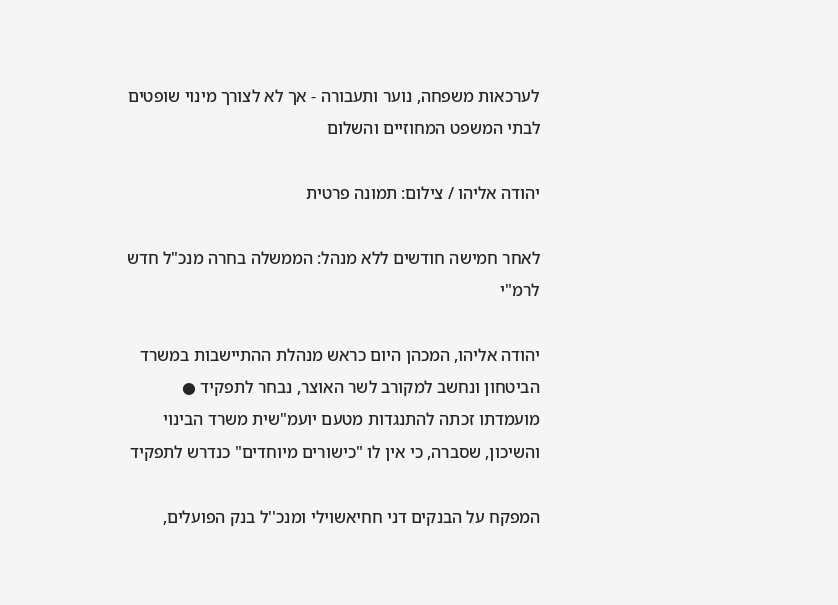לערכאות משפחה, נוער ותעבורה - אך לא לצורך מינוי שופטים לבתי המשפט המחוזיים והשלום

יהודה אליהו / צילום: תמונה פרטית

לאחר חמישה חודשים ללא מנהל: הממשלה בחרה מנכ"ל חדש לרמ"י

יהודה אליהו, המכהן היום כראש מנהלת ההתיישבות במשרד הביטחון ונחשב למקורב לשר האוצר, נבחר לתפקיד ● מועמדתו זכתה להתנגדות מטעם יועמ"שית משרד הבינוי והשיכון, שסברה, כי אין לו "כישורים מיוחדים" כנדרש לתפקיד

המפקח על הבנקים דני חחיאשוילי ומנכ''ל בנק הפועלים,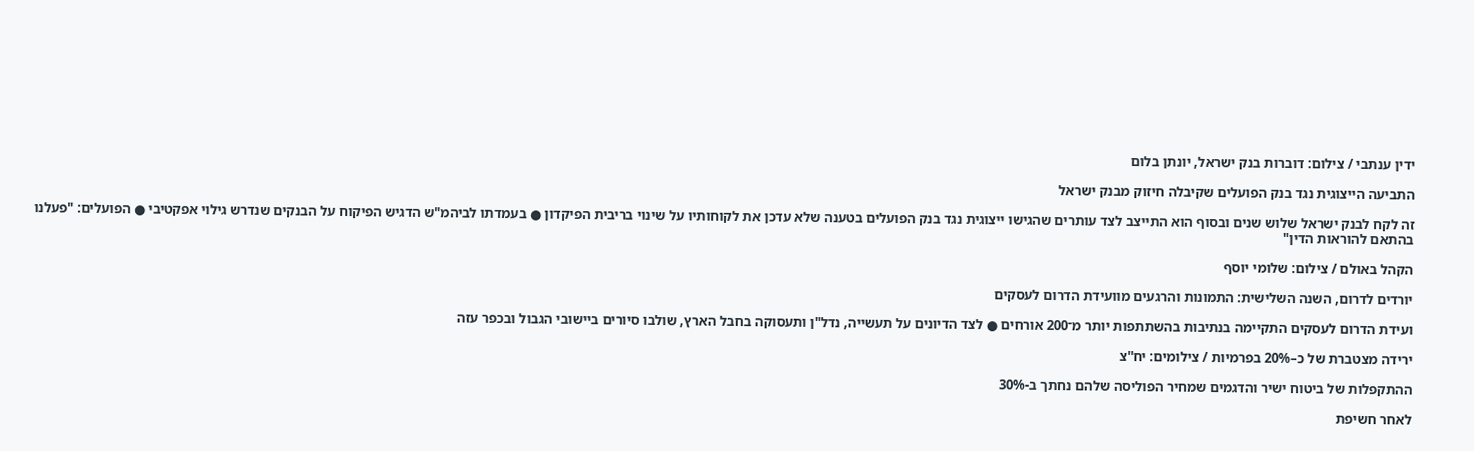ידין ענתבי / צילום: דוברות בנק ישראל, יונתן בלום

התביעה הייצוגית נגד בנק הפועלים שקיבלה חיזוק מבנק ישראל

זה לקח לבנק ישראל שלוש שנים ובסוף הוא התייצב לצד עותרים שהגישו ייצוגית נגד בנק הפועלים בטענה שלא עדכן את לקוחותיו על שינוי בריבית הפיקדון ● בעמדתו לביהמ"ש הדגיש הפיקוח על הבנקים שנדרש גילוי אפקטיבי ● הפועלים: "פעלנו בהתאם להוראות הדין"

הקהל באולם / צילום: שלומי יוסף

יורדים לדרום, השנה השלישית: התמונות והרגעים מוועידת הדרום לעסקים

ועידת הדרום לעסקים התקיימה בנתיבות בהשתתפות יותר מ־200 אורחים ● לצד הדיונים על תעשייה, נדל"ן ותעסוקה בחבל הארץ, שולבו סיורים ביישובי הגבול ובכפר עזה

ירידה מצטברת של כ–20% בפרמיות / צילומים: יח''צ

ההתקפלות של ביטוח ישיר והדגמים שמחיר הפוליסה שלהם נחתך ב-30%

לאחר חשיפת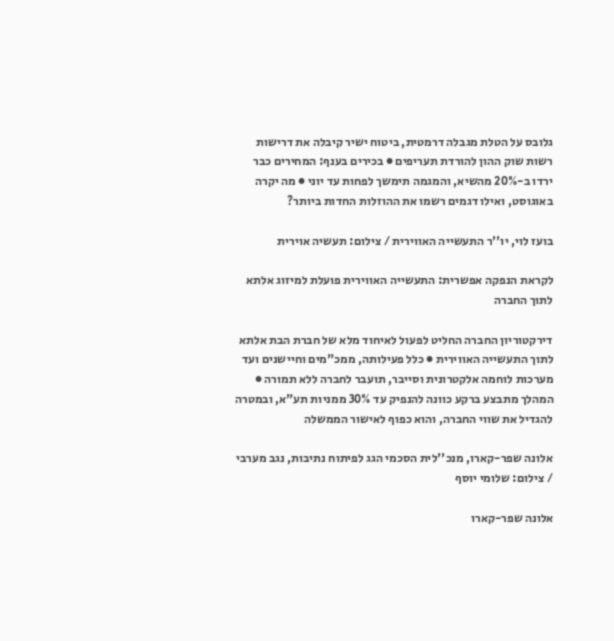גלובס על הטלת מגבלה דרמטית, ביטוח ישיר קיבלה את דרישות רשות שוק ההון להורדת תעריפים ● בכירים בענף: המחירים כבר ירדו ב-20% מהשיא, והמגמה תימשך לפחות עד יוני ● מה יקרה באוגוסט, ואילו דגמים רשמו את ההוזלות החדות ביותר?

בועז לוי, יו''ר התעשייה האווירית / צילום: תעשיה אוירית

לקראת הנפקה אפשרית: התעשייה האווירית פועלת למיזוג אלתא לתוך החברה

דירקטוריון החברה החליט לפעול לאיחוד מלא של חברת הבת אלתא לתוך התעשייה האווירית ● כלל פעילותה, ממכ"מים וחיישנים ועד מערכות לוחמה אלקטרונית וסייבר, תועבר לחברה ללא תמורה ● המהלך מתבצע ברקע כוונה להנפיק עד 30% ממניות תע"א, ובמטרה להגדיל את שווי החברה, והוא כפוף לאישור הממשלה

אלונה שפר-קארו, מנכ''לית הסכמי הגג לפיתוח נתיבות, נגב מערבי / צילום: שלומי יוסף

אלונה שפר-קארו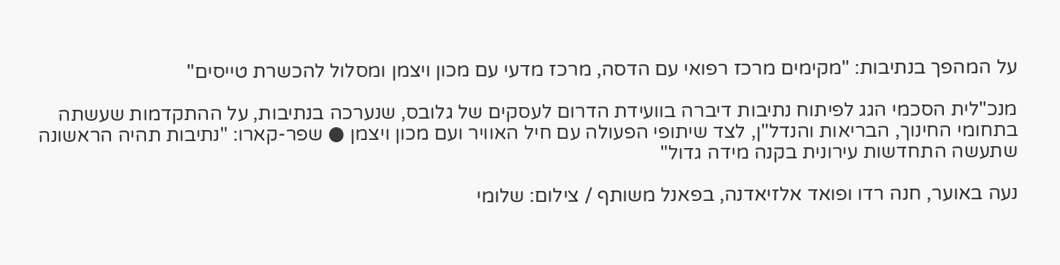על המהפך בנתיבות: "מקימים מרכז רפואי עם הדסה, מרכז מדעי עם מכון ויצמן ומסלול להכשרת טייסים"

מנכ"לית הסכמי הגג לפיתוח נתיבות דיברה בוועידת הדרום לעסקים של גלובס, שנערכה בנתיבות, על ההתקדמות שעשתה בתחומי החינוך, הבריאות והנדל"ן, לצד שיתופי הפעולה עם חיל האוויר ועם מכון ויצמן ● שפר-קארו: "נתיבות תהיה הראשונה שתעשה התחדשות עירונית בקנה מידה גדול"

נעה באוער, חנה רדו ופואד אלזיאדנה, בפאנל משותף / צילום: שלומי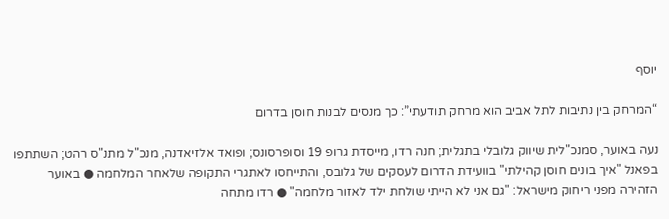יוסף

“המרחק בין נתיבות לתל אביב הוא מרחק תודעתי”: כך מנסים לבנות חוסן בדרום

נעה באוער, סמנכ"לית שיווק גלובלי בתגלית; חנה רדו, מייסדת גרופ 19 וסופרסונס; ופואד אלזיאדנה, מנכ"ל מתנ"ס רהט; השתתפו בפאנל "איך בונים חוסן קהילתי" בוועידת הדרום לעסקים של גלובס, והתייחסו לאתגרי התקופה שלאחר המלחמה ● באוער הזהירה מפני ריחוק מישראל: "גם אני לא הייתי שולחת ילד לאזור מלחמה" ● רדו מתחה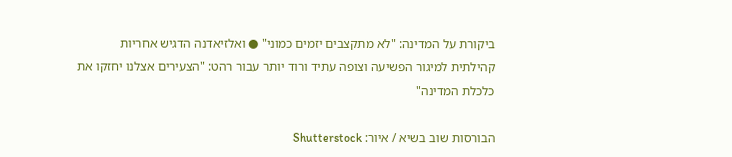ביקורת על המדינה: "לא מתקצבים יזמים כמוני" ● ואלזיאדנה הדגיש אחריות קהילתית למיגור הפשיעה וצופה עתיד ורוד יותר עבור רהט: "הצעירים אצלנו יחזקו את כלכלת המדינה"

הבורסות שוב בשיא / איור: Shutterstock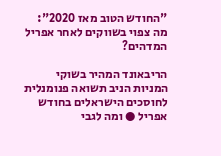"החודש הטוב מאז 2020": מה צפוי בשווקים לאחר אפריל המדהים?

הריבאונד המהיר בשוקי המניות הניב תשואה פנומנלית לחוסכים הישראלים בחודש אפריל ● ומה לגבי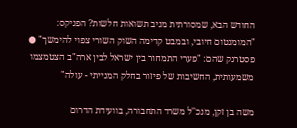החודש הבא, שמסורתית מניב תשואות חלשות? הפניקס: "המומנטום חיובי, ובמבט קדימה השוק השורי צפוי להימשך" ● פסטרנק שהם: "פערי התמחור בין ישראל לבין ארה"ב הצטמצמו משמעותית, החשיבות של פיזור בחלק המנייתי - עולה"

משה בן זקן, מנכ''ל משרד התחבורה, בוועידת הדרום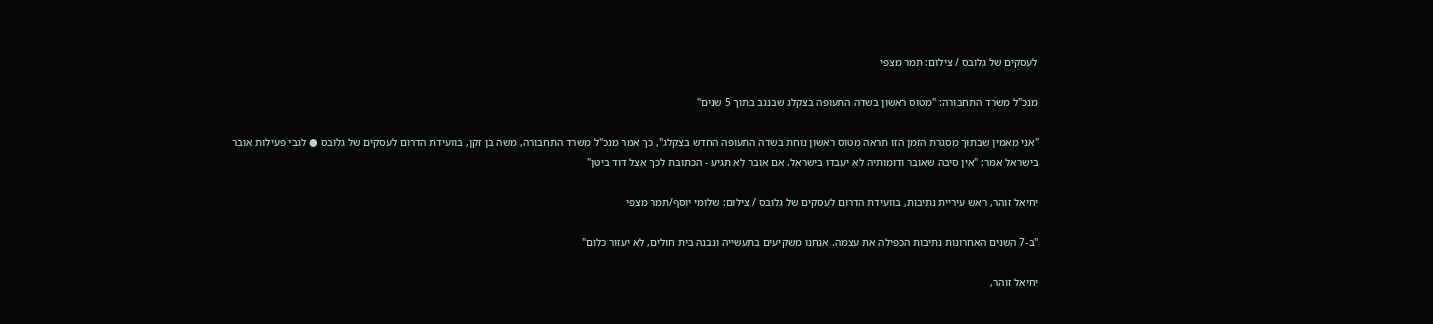לעסקים של גלובס / צילום: תמר מצפי

מנכ"ל משרד התחבורה: "מטוס ראשון בשדה התעופה בצקלג שבנגב בתוך 5 שנים"

"אני מאמין שבתוך מסגרת הזמן הזו תראה מטוס ראשון נוחת בשדה התעופה החדש בצקלג", כך אמר מנכ"ל משרד התחבורה, משה בן זקן, בוועידת הדרום לעסקים של גלובס ● לגבי פעילות אובר בישראל אמר: "אין סיבה שאובר ודומותיה לא יעבדו בישראל. אם אובר לא תגיע - הכתובת לכך אצל דוד ביטן"

יחיאל זוהר, ראש עיריית נתיבות, בוועידת הדרום לעסקים של גלובס / צילום: שלומי יוסף/תמר מצפי

"ב-7 השנים האחרונות נתיבות הכפילה את עצמה. אנחנו משקיעים בתעשייה ונבנה בית חולים, לא יעזור כלום"

יחיאל זוהר,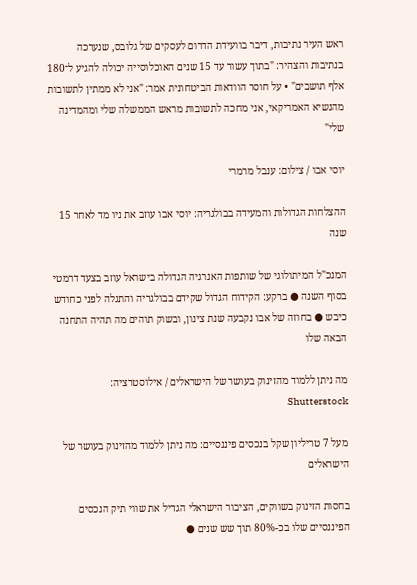ראש העיר נתיבות, דיבר בוועידת הדרום לעסקים של גלובס, שנערכה בנתיבות והצהיר: "בתוך עשור עד 15 שנים האוכלוסייה יכולה להגיע ל־180 אלף תושבים" • על חוסר הוודאות הביטחונית אמר: "אני לא ממתין לתשובות מהנשיא האמריקאי, אני מחכה לתשובות מראש הממשלה שלי ומהמדינה שלי"

יוסי אבו / צילום: ענבל מרמרי

ההצלחות הגדולות והמעידה בבולגריה: יוסי אבו עוזב את ניו מד לאחר 15 שנה

המנכ"ל המיתולוגי של שותפות האנרגיה הגדולה בישראל עוזב בצעד דרמטי בסוף השנה ● ברקע: הקידוח הגדול שקידם בבולגריה והתגלה לפני כחודש כיבש ● בחוזה של אבו נקבעה שנת צינון, ובשוק תוהים מה תהיה התחנה הבאה שלו

מה ניתן ללמוד מהזינוק בעושר של הישראלים / אילוסטרציה: Shutterstock

מעל 7 טריליון שקל בנכסים פיננסיים: מה ניתן ללמוד מהזינוק בעושר של הישראלים

בחסות הזינוק בשווקים, הציבור הישראלי הגדיל את שווי תיק הנכסים הפיננסיים שלו בכ-80% תוך שש שנים ●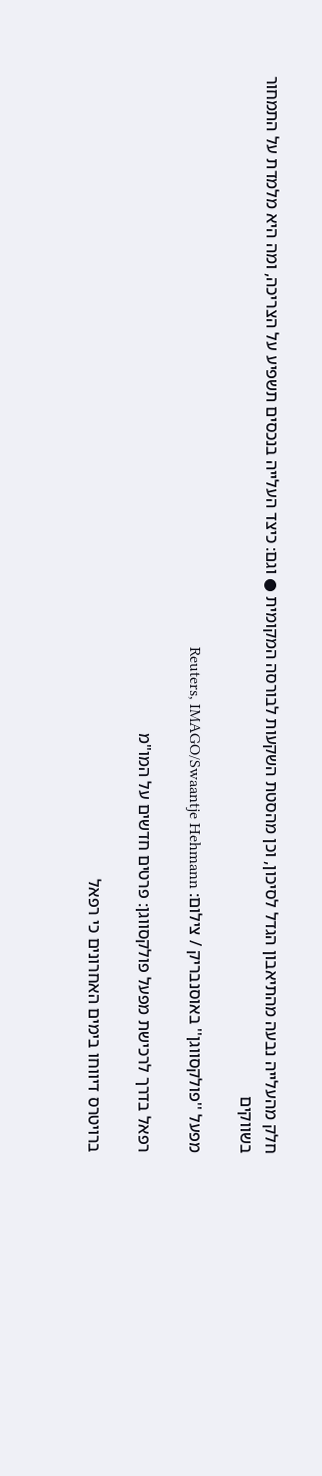חלק מהעלייה נבעה מהתיאבון הגדל לסיכון, וכן מהסטת השקעות לבורסה המקומית ● וגם: כיצד העלייה בנכסים תשפיע על הצריכה, ומה היא מלמדת על התמחור בשווקים

מפעל ''פולקסווגן'' באוסנבריק / צילום: Reuters, IMAGO/Swaantje Hehmann

רפאל בדרך לרכישת מפעל פולקסווגן: פרטים חדשים על המו"מ

ברויטרס דיווחו בימים האחרונים כי רפאל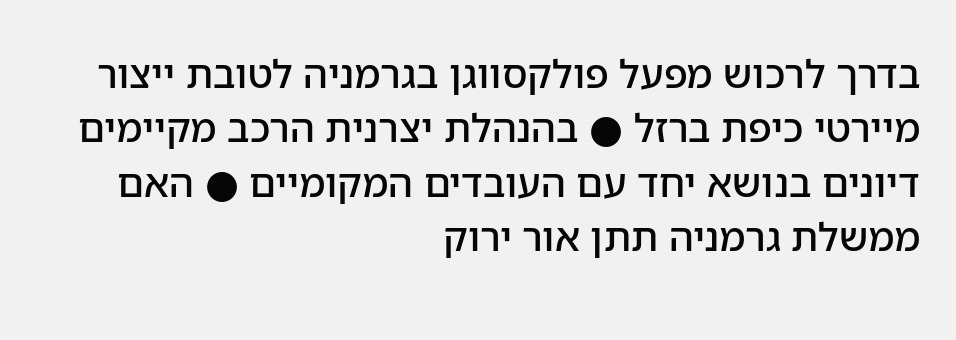בדרך לרכוש מפעל פולקסווגן בגרמניה לטובת ייצור מיירטי כיפת ברזל ● בהנהלת יצרנית הרכב מקיימים דיונים בנושא יחד עם העובדים המקומיים ● האם ממשלת גרמניה תתן אור ירוק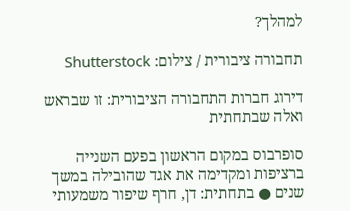למהלך?

תחבורה ציבורית / צילום: Shutterstock

דירוג חברות התחבורה הציבורית: זו שבראש ואלה שבתחתית

סופרבוס במקום הראשון בפעם השנייה ברציפות ומקדימה את אגד שהובילה במשך שנים ● בתחתית: דן, חרף שיפור משמעותי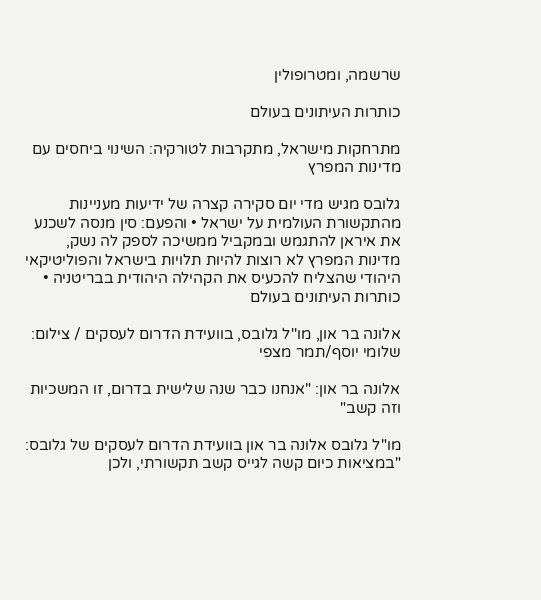שרשמה, ומטרופולין

כותרות העיתונים בעולם

מתרחקות מישראל, מתקרבות לטורקיה: השינוי ביחסים עם מדינות המפרץ

גלובס מגיש מדי יום סקירה קצרה של ידיעות מעניינות מהתקשורת העולמית על ישראל • והפעם: סין מנסה לשכנע את איראן להתגמש ובמקביל ממשיכה לספק לה נשק, מדינות המפרץ לא רוצות להיות תלויות בישראל והפוליטיקאי היהודי שהצליח להכעיס את הקהילה היהודית בבריטניה • כותרות העיתונים בעולם

אלונה בר און, מו''ל גלובס, בוועידת הדרום לעסקים / צילום: שלומי יוסף/תמר מצפי

אלונה בר און: "אנחנו כבר שנה שלישית בדרום, זו המשכיות וזה קשב"

מו"ל גלובס אלונה בר און בוועידת הדרום לעסקים של גלובס: "במציאות כיום קשה לגייס קשב תקשורתי, ולכן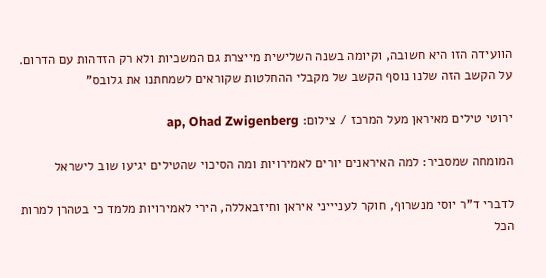הוועידה הזו היא חשובה, וקיומה בשנה השלישית מייצרת גם המשכיות ולא רק הזדהות עם הדרום. על הקשב הזה שלנו נוסף הקשב של מקבלי ההחלטות שקוראים לשמחתנו את גלובס"

ירוטי טילים מאיראן מעל המרכז / צילום: ap, Ohad Zwigenberg

המומחה שמסביר: למה האיראנים יורים לאמירויות ומה הסיכוי שהטילים יגיעו שוב לישראל

לדברי ד"ר יוסי מנשרוף, חוקר לעניייני איראן וחיזבאללה, הירי לאמירויות מלמד כי בטהרן למרות הכל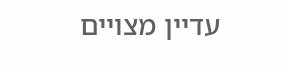עדיין מצויים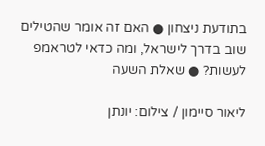בתודעת ניצחון ● האם זה אומר שהטילים שוב בדרך לישראל, ומה כדאי לטראמפ לעשות? ● שאלת השעה

ליאור סיימון / צילום: יונתן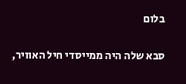בלום

סבא שלה היה ממייסדי חיל האוויר,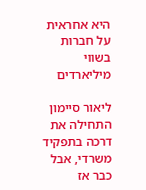היא אחראית על חברות בשווי מיליארדים

ליאור סיימון התחילה את דרכה בתפקיד משרדי, אבל כבר אז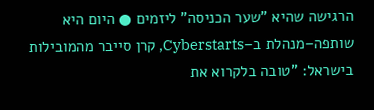הרגישה שהיא "שער הכניסה" ליזמים ● היום היא שותפה–מנהלת ב–Cyberstarts, קרן סייבר מהמובילות בישראל: "טובה בלקרוא את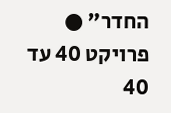החדר" ● פרויקט 40 עד 40